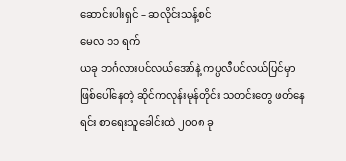ဆောင်းပါးရှင် – ဆလိုင်းသန့်စင်
မေလ ၁၁ ရက်
ယခု ဘင်္ဂလားပင်လယ်အော်နဲ့ ကပ္ပလီပင်လယ်ပြင်မှာ ဖြစ်ပေါ်နေတဲ့ ဆိုင်ကလုန်းမုန်တိုင်း သတင်းတွေ ဖတ်နေရင်း စာရေးသူခေါင်းထဲ ၂၀၀၈ ခု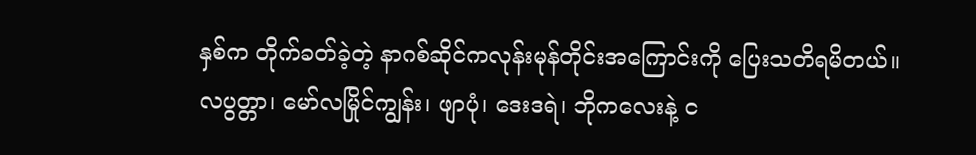နှစ်က တိုက်ခတ်ခဲ့တဲ့ နာဂစ်ဆိုင်ကလုန်းမုန်တိုင်းအကြောင်းကို ပြေးသတိရမိတယ်။
လပွတ္တာ၊ မော်လမြိုင်ကျွန်း၊ ဖျာပုံ၊ ဒေးဒရဲ၊ ဘိုကလေးနဲ့ င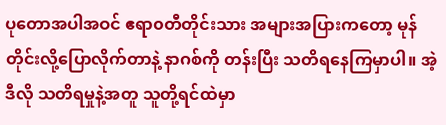ပုတောအပါအဝင် ဧရာ၀တီတိုင်းသား အများအပြားကတော့ မုန်တိုင်းလို့ပြောလိုက်တာနဲ့ နာဂစ်ကို တန်းပြီး သတိရနေကြမှာပါ။ အဲ့ဒီလို သတိရမှုနဲ့အတူ သူတို့ရင်ထဲမှာ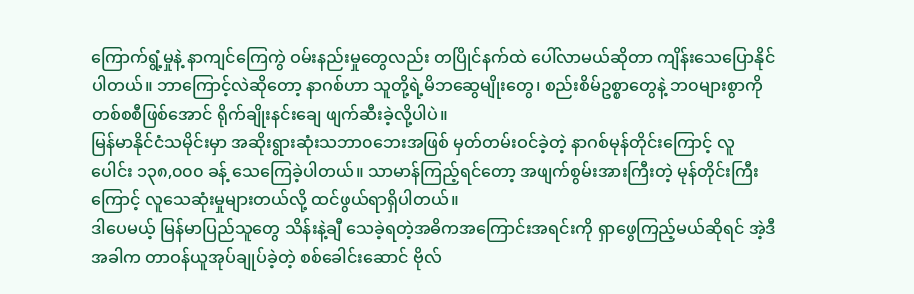ကြောက်ရွံ့မှုနဲ့ နာကျင်ကြေကွဲ ဝမ်းနည်းမှုတွေလည်း တပြိုင်နက်ထဲ ပေါ်လာမယ်ဆိုတာ ကျိန်းသေပြောနိုင်ပါတယ်။ ဘာကြောင့်လဲဆိုတော့ နာဂစ်ဟာ သူတို့ရဲ့မိဘဆွေမျိုးတွေ၊ စည်းစိမ်ဥစ္စာတွေနဲ့ ဘ၀များစွာကို တစ်စစီဖြစ်အောင် ရိုက်ချိုးနင်းချေ ဖျက်ဆီးခဲ့လို့ပါပဲ။
မြန်မာနိုင်ငံသမိုင်းမှာ အဆိုးရွားဆုံးသဘာ၀ဘေးအဖြစ် မှတ်တမ်းဝင်ခဲ့တဲ့ နာဂစ်မုန်တိုင်းကြောင့် လူပေါင်း ၁၃၈,၀၀၀ ခန့် သေကြေခဲ့ပါတယ်။ သာမာန်ကြည့်ရင်တော့ အဖျက်စွမ်းအားကြီးတဲ့ မုန်တိုင်းကြီးကြောင့် လူသေဆုံးမှုများတယ်လို့ ထင်ဖွယ်ရာရှိပါတယ်။
ဒါပေမယ့် မြန်မာပြည်သူတွေ သိန်းနဲ့ချီ သေခဲ့ရတဲ့အဓိကအကြောင်းအရင်းကို ရှာဖွေကြည့်မယ်ဆိုရင် အဲ့ဒီအခါက တာဝန်ယူအုပ်ချုပ်ခဲ့တဲ့ စစ်ခေါင်းဆောင် ဗိုလ်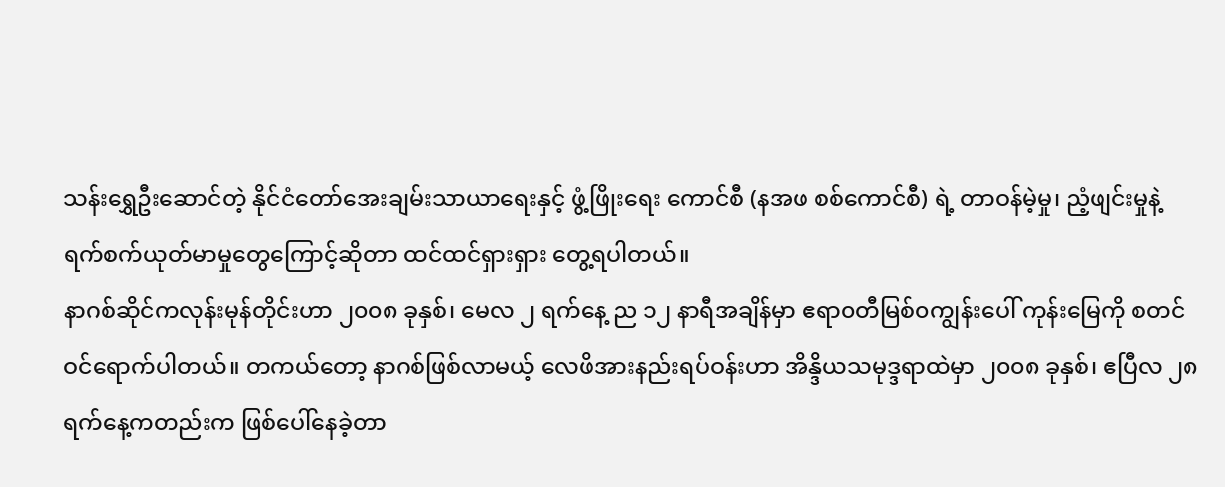သန်းရွှေဦးဆောင်တဲ့ နိုင်ငံတော်အေးချမ်းသာယာရေးနှင့် ဖွံ့ဖြိုးရေး ကောင်စီ (နအဖ စစ်ကောင်စီ) ရဲ့ တာဝန်မဲ့မှု၊ ညံ့ဖျင်းမှုနဲ့ ရက်စက်ယုတ်မာမှုတွေကြောင့်ဆိုတာ ထင်ထင်ရှားရှား တွေ့ရပါတယ်။
နာဂစ်ဆိုင်ကလုန်းမုန်တိုင်းဟာ ၂၀၀၈ ခုနှစ်၊ မေလ ၂ ရက်နေ့ ည ၁၂ နာရီအချိန်မှာ ဧရာ၀တီမြစ်၀ကျွန်းပေါ် ကုန်းမြေကို စတင်ဝင်ရောက်ပါတယ်။ တကယ်တော့ နာဂစ်ဖြစ်လာမယ့် လေဖိအားနည်းရပ်ဝန်းဟာ အိန္ဒိယသမုဒ္ဒရာထဲမှာ ၂၀၀၈ ခုနှစ်၊ ဧပြီလ ၂၈ ရက်နေ့ကတည်းက ဖြစ်ပေါ်နေခဲ့တာ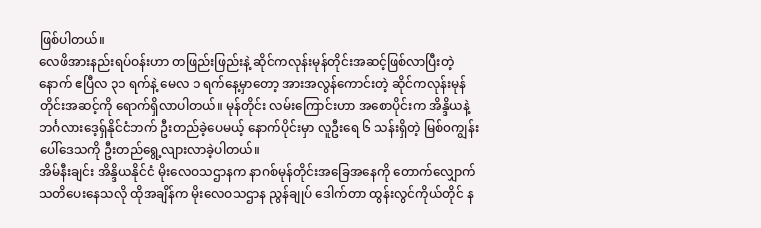ဖြစ်ပါတယ်။
လေဖိအားနည်းရပ်ဝန်းဟာ တဖြည်းဖြည်းနဲ့ ဆိုင်ကလုန်းမုန်တိုင်းအဆင့်ဖြစ်လာပြီးတဲ့နောက် ဧပြီလ ၃၁ ရက်နဲ့ မေလ ၁ ရက်နေ့မှာတော့ အားအလွန်ကောင်းတဲ့ ဆိုင်ကလုန်းမုန်တိုင်းအဆင့်ကို ရောက်ရှိလာပါတယ်။ မုန်တိုင်း လမ်းကြောင်းဟာ အစောပိုင်းက အိန္ဒိယနဲ့ ဘင်္ဂလားဒေ့ရှ်နိုင်ငံဘက် ဦးတည်ခဲ့ပေမယ့် နောက်ပိုင်းမှာ လူဦးရေ ၆ သန်းရှိတဲ့ မြစ်၀ကျွန်းပေါ်ဒေသကို ဦးတည်ရွေ့လျားလာခဲ့ပါတယ်။
အိမ်နီးချင်း အိန္ဒိယနိုင်ငံ မိုးလေဝသဌာနက နာဂစ်မုန်တိုင်းအခြေအနေကို တောက်လျှောက်သတိပေးနေသလို ထိုအချိန်က မိုးလေဝသဌာန ညွန်ချုပ် ဒေါက်တာ ထွန်းလွင်ကိုယ်တိုင် န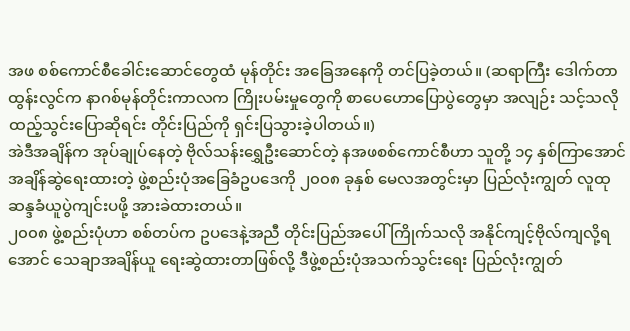အဖ စစ်ကောင်စီခေါင်းဆောင်တွေထံ မုန်တိုင်း အခြေအနေကို တင်ပြခဲ့တယ်။ (ဆရာကြီး ဒေါက်တာထွန်းလွင်က နာဂစ်မုန်တိုင်းကာလက ကြိုးပမ်းမှုတွေကို စာပေဟောပြောပွဲတွေမှာ အလျဉ်း သင့်သလို ထည့်သွင်းပြောဆိုရင်း တိုင်းပြည်ကို ရှင်းပြသွားခဲ့ပါတယ်။)
အဲဒီအချိန်က အုပ်ချုပ်နေတဲ့ ဗိုလ်သန်းရွှေဦးဆောင်တဲ့ နအဖစစ်ကောင်စီဟာ သူတို့ ၁၄ နှစ်ကြာအောင် အချိန်ဆွဲရေးထားတဲ့ ဖွဲ့စည်းပုံအခြေခံဥပဒေကို ၂၀၀၈ ခုနှစ် မေလအတွင်းမှာ ပြည်လုံးကျွတ် လူထုဆန္ဒခံယူပွဲကျင်းပဖို့ အားခဲထားတယ်။
၂၀၀၈ ဖွဲ့စည်းပုံဟာ စစ်တပ်က ဥပဒေနဲ့အညီ တိုင်းပြည်အပေါ် ကြိုက်သလို အနိုင်ကျင့်ဗိုလ်ကျလို့ရအောင် သေချာအချိန်ယူ ရေးဆွဲထားတာဖြစ်လို့ ဒီဖွဲ့စည်းပုံအသက်သွင်းရေး ပြည်လုံးကျွတ်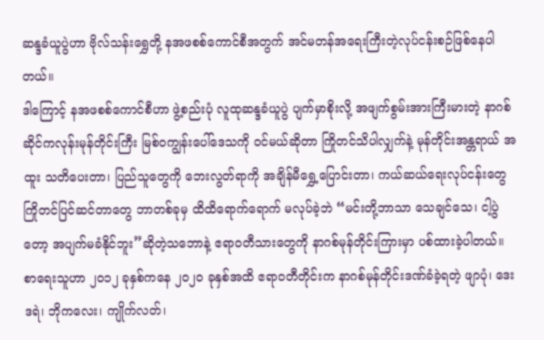ဆန္ဒခံယူပွဲဟာ ဗိုလ်သန်းရွှေတို့ နအဖစစ်ကောင်စီအတွက် အင်မတန်အရေးကြီးတဲ့လုပ်ငန်းစဉ်ဖြစ်နေပါတယ်။
ဒါကြောင့် နအဖစစ်ကောင်စီဟာ ဖွဲ့စည်းပုံ လူထုဆန္ဒခံယူပွဲ ပျက်မှာစိုးလို့ အဖျက်စွမ်းအားကြီးမားတဲ့ နာဂစ်ဆိုင်ကလုန်းမုန်တိုင်းကြီး မြစ်၀ကျွန်းပေါ်ဒေသကို ဝင်မယ်ဆိုတာ ကြိုတင်သိပါလျှက်နဲ့ မုန်တိုင်းအန္တရာယ် အထူး သတိပေးတာ၊ ပြည်သူတွေကို ဘေးလွတ်ရာကို အချိန်မီရွှေ့ပြောင်းတာ၊ ကယ်ဆယ်ရေးလုပ်ငန်းတွေ ကြိုတင်ပြင်ဆင်တာတွေ ဘာတစ်ခုမှ ထိထိရောက်ရောက် မလုပ်ခဲ့ဘဲ “မင်းတို့ဘာသာ သေချင်သေ၊ ငါ့ပွဲတော့ အပျက်မခံနိုင်ဘူး”ဆိုတဲ့သဘောနဲ့ ဧရာ၀တီသားတွေကို နာဂစ်မုန်တိုင်းကြားမှာ ပစ်ထားခဲ့ပါတယ်။
စာရေးသူဟာ ၂၀၁၂ ခုနှစ်ကနေ ၂၀၂၀ ခုနှစ်အထိ ဧရာ၀တီတိုင်းက နာဂစ်မုန်တိုင်းဒဏ်ခံခဲ့ရတဲ့ ဖျာပုံ၊ ဒေးဒရဲ၊ ဘိုကလေး၊ ကျိုက်လတ်၊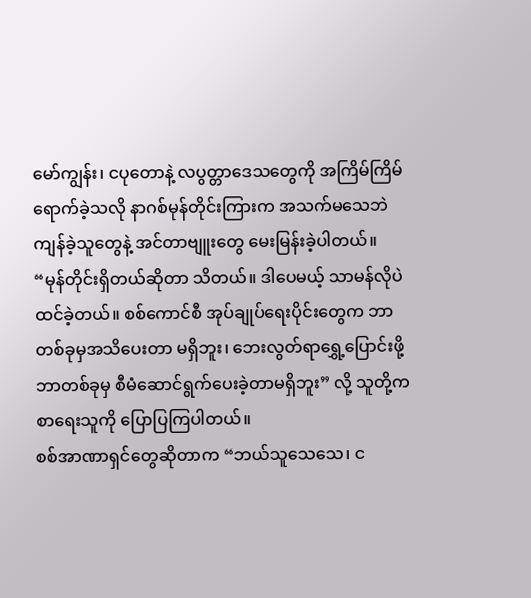မော်ကျွန်း၊ ငပုတောနဲ့ လပွတ္တာဒေသတွေကို အကြိမ်ကြိမ်ရောက်ခဲ့သလို နာဂစ်မုန်တိုင်းကြားက အသက်မသေဘဲကျန်ခဲ့သူတွေနဲ့ အင်တာဗျူးတွေ မေးမြန်းခဲ့ပါတယ်။
“မုန်တိုင်းရှိတယ်ဆိုတာ သိတယ်။ ဒါပေမယ့် သာမန်လိုပဲ ထင်ခဲ့တယ်။ စစ်ကောင်စီ အုပ်ချုပ်ရေးပိုင်းတွေက ဘာတစ်ခုမှအသိပေးတာ မရှိဘူး၊ ဘေးလွတ်ရာရွှေ့ပြောင်းဖို့ ဘာတစ်ခုမှ စီမံဆောင်ရွက်ပေးခဲ့တာမရှိဘူး” လို့ သူတို့က စာရေးသူကို ပြောပြကြပါတယ်။
စစ်အာဏာရှင်တွေဆိုတာက “ဘယ်သူသေသေ၊ င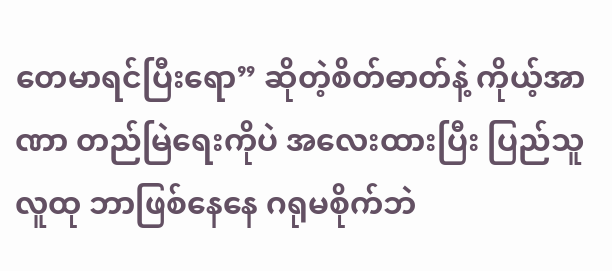တေမာရင်ပြီးရော” ဆိုတဲ့စိတ်ဓာတ်နဲ့ ကိုယ့်အာဏာ တည်မြဲရေးကိုပဲ အလေးထားပြီး ပြည်သူလူထု ဘာဖြစ်နေနေ ဂရုမစိုက်ဘဲ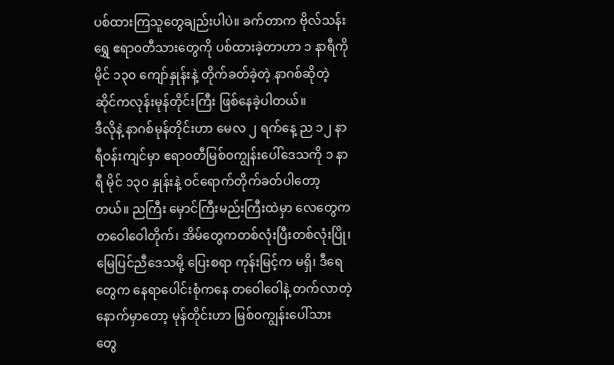ပစ်ထားကြသူတွေချည်းပါပဲ။ ခက်တာက ဗိုလ်သန်းရွှေ ဧရာ၀တီသားတွေကို ပစ်ထားခဲ့တာဟာ ၁ နာရီကို မိုင် ၁၃၀ ကျော်နှုန်းနဲ့ တိုက်ခတ်ခဲ့တဲ့ နာဂစ်ဆိုတဲ့ ဆိုင်ကလုန်းမုန်တိုင်းကြီး ဖြစ်နေခဲ့ပါတယ်။
ဒီလိုနဲ့ နာဂစ်မုန်တိုင်းဟာ မေလ ၂ ရက်နေ့ ည ၁၂ နာရီဝန်းကျင်မှာ ဧရာ၀တီမြစ်၀ကျွန်းပေါ်ဒေသကို ၁ နာရီ မိုင် ၁၃၀ နှုန်းနဲ့ ဝင်ရောက်တိုက်ခတ်ပါတော့တယ်။ ညကြီး မှောင်ကြီးမည်းကြီးထဲမှာ လေတွေကတဝေါဝေါတိုက်၊ အိမ်တွေကတစ်လုံးပြီးတစ်လုံးပြို၊ မြေပြင်ညီဒေသမို့ ပြေးစရာ ကုန်းမြင့်က မရှိ၊ ဒီရေတွေက နေရာပေါင်းစုံကနေ တဝေါဝေါနဲ့ တက်လာတဲ့ နောက်မှာတော့ မုန်တိုင်းဟာ မြစ်၀ကျွန်းပေါ်သားတွေ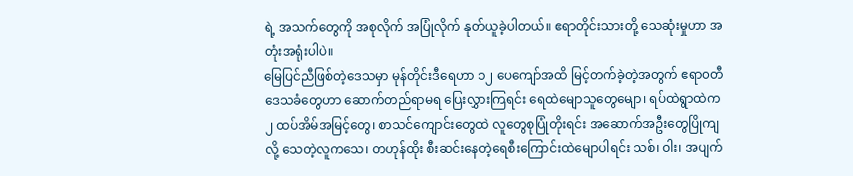ရဲ့ အသက်တွေကို အစုလိုက် အပြုံလိုက် နုတ်ယူခဲ့ပါတယ်။ ဧရာတိုင်းသားတို့ သေဆုံးမှုဟာ အတုံးအရုံးပါပဲ။
မြေပြင်ညီဖြစ်တဲ့ဒေသမှာ မုန်တိုင်းဒီရေဟာ ၁၂ ပေကျော်အထိ မြင့်တက်ခဲ့တဲ့အတွက် ဧရာ၀တီဒေသခံတွေဟာ ဆောက်တည်ရာမရ ပြေးလွှားကြရင်း ရေထဲမျောသူတွေမျော၊ ရပ်ထဲရွာထဲက ၂ ထပ်အိမ်အမြင့်တွေ၊ စာသင်ကျောင်းတွေထဲ လူတွေစုပြုံတိုးရင်း အဆောက်အဦးတွေပြိုကျလို့ သေတဲ့လူကသေ၊ တဟုန်ထိုး စီးဆင်းနေတဲ့ရေစီးကြောင်းထဲမျောပါရင်း သစ်၊ ဝါး၊ အပျက်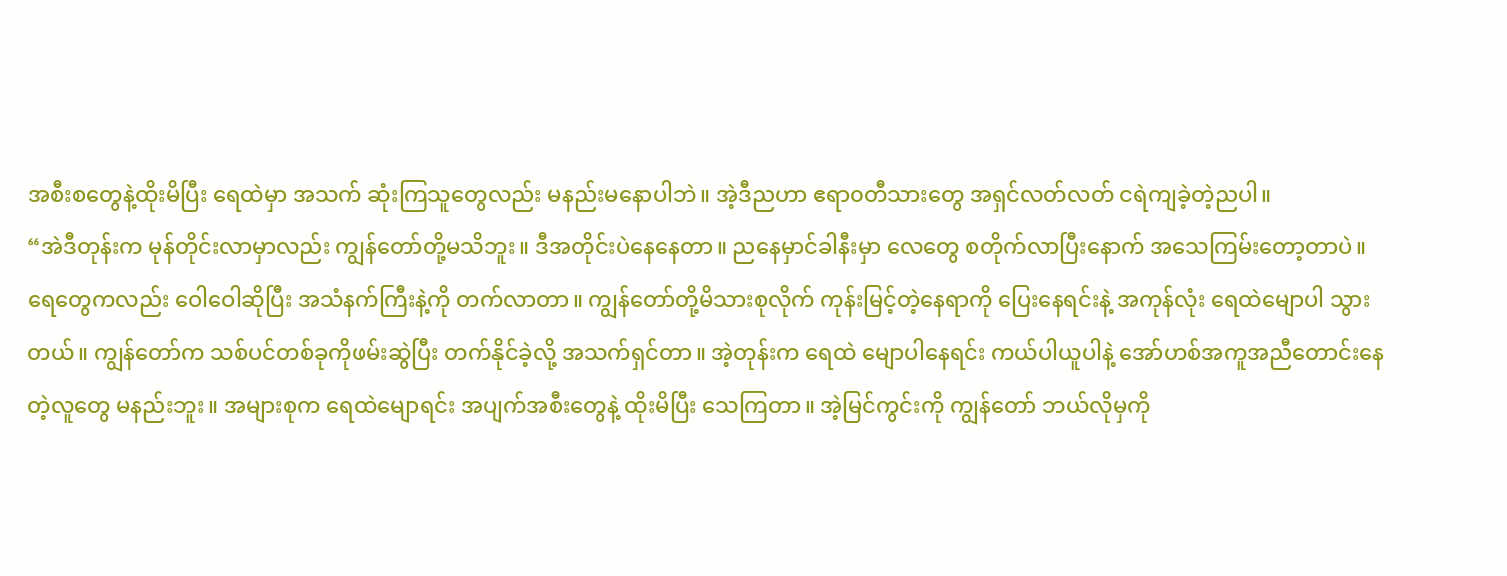အစီးစတွေနဲ့ထိုးမိပြီး ရေထဲမှာ အသက် ဆုံးကြသူတွေလည်း မနည်းမနောပါဘဲ။ အဲ့ဒီညဟာ ဧရာ၀တီသားတွေ အရှင်လတ်လတ် ငရဲကျခဲ့တဲ့ညပါ။
“အဲဒီတုန်းက မုန်တိုင်းလာမှာလည်း ကျွန်တော်တို့မသိဘူး။ ဒီအတိုင်းပဲနေနေတာ။ ညနေမှာင်ခါနီးမှာ လေတွေ စတိုက်လာပြီးနောက် အသေကြမ်းတော့တာပဲ။ ရေတွေကလည်း ဝေါဝေါဆိုပြီး အသံနက်ကြီးနဲ့ကို တက်လာတာ။ ကျွန်တော်တို့မိသားစုလိုက် ကုန်းမြင့်တဲ့နေရာကို ပြေးနေရင်းနဲ့ အကုန်လုံး ရေထဲမျောပါ သွားတယ်။ ကျွန်တော်က သစ်ပင်တစ်ခုကိုဖမ်းဆွဲပြီး တက်နိုင်ခဲ့လို့ အသက်ရှင်တာ။ အဲ့တုန်းက ရေထဲ မျောပါနေရင်း ကယ်ပါယူပါနဲ့ အော်ဟစ်အကူအညီတောင်းနေတဲ့လူတွေ မနည်းဘူး။ အများစုက ရေထဲမျောရင်း အပျက်အစီးတွေနဲ့ ထိုးမိပြီး သေကြတာ။ အဲ့မြင်ကွင်းကို ကျွန်တော် ဘယ်လိုမှကို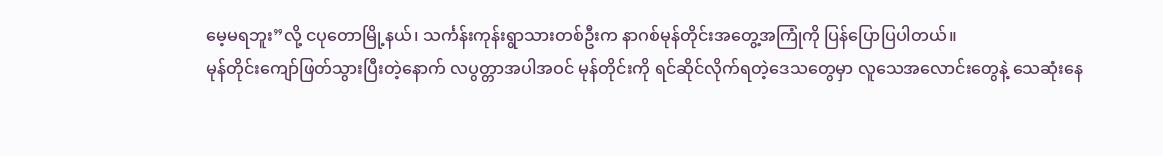မေ့မရဘူး”လို့ ငပုတောမြို့နယ်၊ သင်္ကန်းကုန်းရွာသားတစ်ဦးက နာဂစ်မုန်တိုင်းအတွေ့အကြုံကို ပြန်ပြောပြပါတယ်။
မုန်တိုင်းကျော်ဖြတ်သွားပြီးတဲ့နောက် လပွတ္တာအပါအဝင် မုန်တိုင်းကို ရင်ဆိုင်လိုက်ရတဲ့ဒေသတွေမှာ လူသေအလောင်းတွေနဲ့ သေဆုံးနေ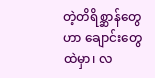တဲ့တိရိစ္ဆာန်တွေဟာ ချောင်းတွေထဲမှာ၊ လ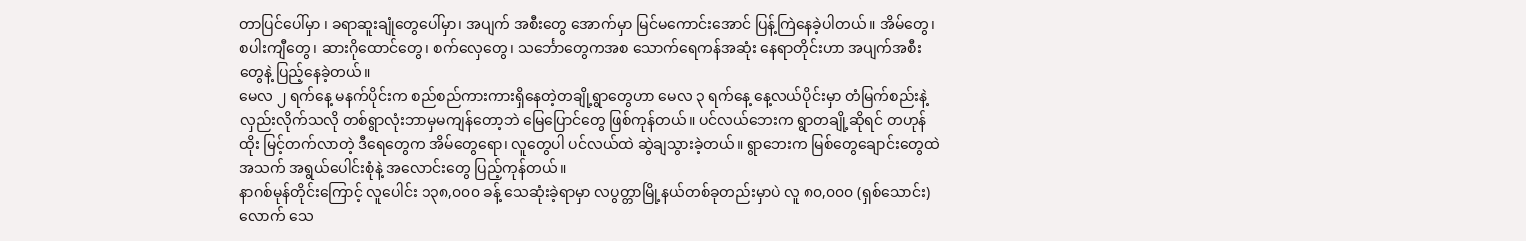တာပြင်ပေါ်မှာ ၊ ခရာဆူးချုံတွေပေါ်မှာ၊ အပျက် အစီးတွေ အောက်မှာ မြင်မကောင်းအောင် ပြန့်ကြဲနေခဲ့ပါတယ်။ အိမ်တွေ၊ စပါးကျီတွေ၊ ဆားဂိုထောင်တွေ၊ စက်လှေတွေ၊ သင်္ဘောတွေကအစ သောက်ရေကန်အဆုံး နေရာတိုင်းဟာ အပျက်အစီးတွေနဲ့ ပြည့်နေခဲ့တယ်။
မေလ ၂ ရက်နေ့ မနက်ပိုင်းက စည်စည်ကားကားရှိနေတဲ့တချို့ရွာတွေဟာ မေလ ၃ ရက်နေ့ နေ့လယ်ပိုင်းမှာ တံမြက်စည်းနဲ့ လှည်းလိုက်သလို တစ်ရွာလုံးဘာမှမကျန်တော့ဘဲ မြေပြောင်တွေ ဖြစ်ကုန်တယ်။ ပင်လယ်ဘေးက ရွာတချို့ဆိုရင် တဟုန်ထိုး မြင့်တက်လာတဲ့ ဒီရေတွေက အိမ်တွေရော၊ လူတွေပါ ပင်လယ်ထဲ ဆွဲချသွားခဲ့တယ်။ ရွာဘေးက မြစ်တွေချောင်းတွေထဲ အသက် အရွယ်ပေါင်းစုံနဲ့ အလောင်းတွေ ပြည့်ကုန်တယ်။
နာဂစ်မုန်တိုင်းကြောင့် လူပေါင်း ၁၃၈,၀၀၀ ခန့် သေဆုံးခဲ့ရာမှာ လပွတ္တာမြို့နယ်တစ်ခုတည်းမှာပဲ လူ ၈၀,၀၀၀ (ရှစ်သောင်း) လောက် သေ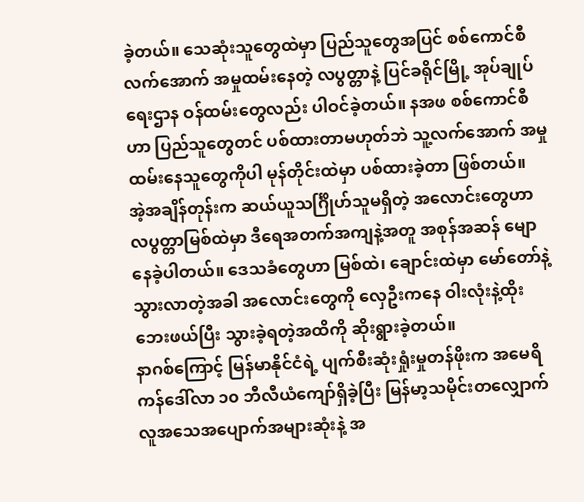ခဲ့တယ်။ သေဆုံးသူတွေထဲမှာ ပြည်သူတွေအပြင် စစ်ကောင်စီလက်အောက် အမှုထမ်းနေတဲ့ လပွတ္တာနဲ့ ပြင်ခရိုင်မြို့ အုပ်ချုပ်ရေးဌာန ဝန်ထမ်းတွေလည်း ပါဝင်ခဲ့တယ်။ နအဖ စစ်ကောင်စီဟာ ပြည်သူတွေတင် ပစ်ထားတာမဟုတ်ဘဲ သူ့လက်အောက် အမှုထမ်းနေသူတွေကိုပါ မုန်တိုင်းထဲမှာ ပစ်ထားခဲ့တာ ဖြစ်တယ်။
အဲ့အချိန်တုန်းက ဆယ်ယူသင်္ဂြိုဟ်သူမရှိတဲ့ အလောင်းတွေဟာ လပွတ္တာမြစ်ထဲမှာ ဒီရေအတက်အကျနဲ့အတူ အစုန်အဆန် မျောနေခဲ့ပါတယ်။ ဒေသခံတွေဟာ မြစ်ထဲ၊ ချောင်းထဲမှာ မော်တော်နဲ့သွားလာတဲ့အခါ အလောင်းတွေကို လှေဦးကနေ ဝါးလုံးနဲ့ထိုး ဘေးဖယ်ပြီး သွားခဲ့ရတဲ့အထိကို ဆိုးရွားခဲ့တယ်။
နာဂစ်ကြောင့် မြန်မာနိုင်ငံရဲ့ ပျက်စီးဆုံးရှုံးမှုတန်ဖိုးက အမေရိကန်ဒေါ်လာ ၁၀ ဘီလီယံကျော်ရှိခဲ့ပြီး မြန်မာ့သမိုင်းတလျှောက် လူအသေအပျောက်အများဆုံးနဲ့ အ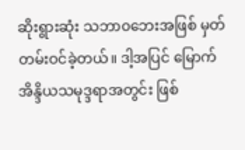ဆိုးရွားဆုံး သဘာ၀ဘေးအဖြစ် မှတ်တမ်းဝင်ခဲ့တယ်။ ဒါ့အပြင် မြောက်အိန္ဒိယသမုဒ္ဒရာအတွင်း ဖြစ်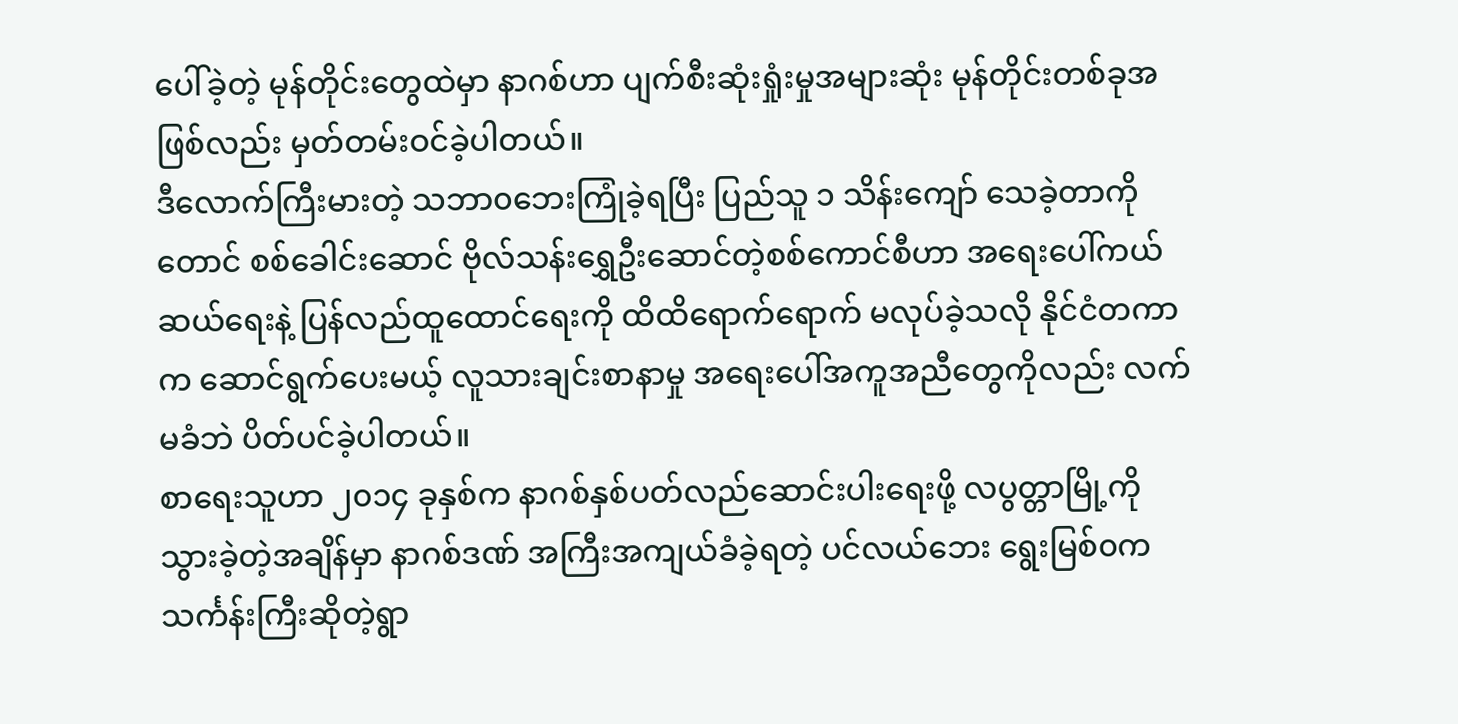ပေါ်ခဲ့တဲ့ မုန်တိုင်းတွေထဲမှာ နာဂစ်ဟာ ပျက်စီးဆုံးရှုံးမှုအများဆုံး မုန်တိုင်းတစ်ခုအဖြစ်လည်း မှတ်တမ်းဝင်ခဲ့ပါတယ်။
ဒီလောက်ကြီးမားတဲ့ သဘာ၀ဘေးကြုံခဲ့ရပြီး ပြည်သူ ၁ သိန်းကျော် သေခဲ့တာကိုတောင် စစ်ခေါင်းဆောင် ဗိုလ်သန်းရွှေဦးဆောင်တဲ့စစ်ကောင်စီဟာ အရေးပေါ်ကယ်ဆယ်ရေးနဲ့ ပြန်လည်ထူထောင်ရေးကို ထိထိရောက်ရောက် မလုပ်ခဲ့သလို နိုင်ငံတကာက ဆောင်ရွက်ပေးမယ့် လူသားချင်းစာနာမှု အရေးပေါ်အကူအညီတွေကိုလည်း လက်မခံဘဲ ပိတ်ပင်ခဲ့ပါတယ်။
စာရေးသူဟာ ၂၀၁၄ ခုနှစ်က နာဂစ်နှစ်ပတ်လည်ဆောင်းပါးရေးဖို့ လပွတ္တာမြို့ကို သွားခဲ့တဲ့အချိန်မှာ နာဂစ်ဒဏ် အကြီးအကျယ်ခံခဲ့ရတဲ့ ပင်လယ်ဘေး ရွေးမြစ်၀က သင်္ကန်းကြီးဆိုတဲ့ရွာ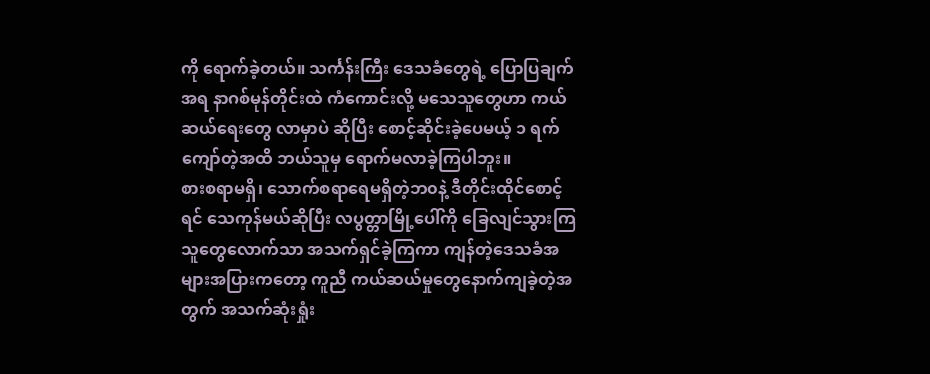ကို ရောက်ခဲ့တယ်။ သင်္ကန်းကြီး ဒေသခံတွေရဲ့ ပြောပြချက်အရ နာဂစ်မုန်တိုင်းထဲ ကံကောင်းလို့ မသေသူတွေဟာ ကယ်ဆယ်ရေးတွေ လာမှာပဲ ဆိုပြီး စောင့်ဆိုင်းခဲ့ပေမယ့် ၁ ရက်ကျော်တဲ့အထိ ဘယ်သူမှ ရောက်မလာခဲ့ကြပါဘူး။
စားစရာမရှိ၊ သောက်စရာရေမရှိတဲ့ဘ၀နဲ့ ဒီတိုင်းထိုင်စောင့်ရင် သေကုန်မယ်ဆိုပြီး လပွတ္တာမြို့ပေါ်ကို ခြေလျင်သွားကြသူတွေလောက်သာ အသက်ရှင်ခဲ့ကြကာ ကျန်တဲ့ဒေသခံအများအပြားကတော့ ကူညီ ကယ်ဆယ်မှုတွေနောက်ကျခဲ့တဲ့အတွက် အသက်ဆုံးရှုံး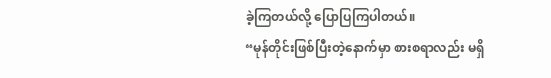ခဲ့ကြတယ်လို့ ပြောပြကြပါတယ်။
“မုန်တိုင်းဖြစ်ပြီးတဲ့နောက်မှာ စားစရာလည်း မရှိ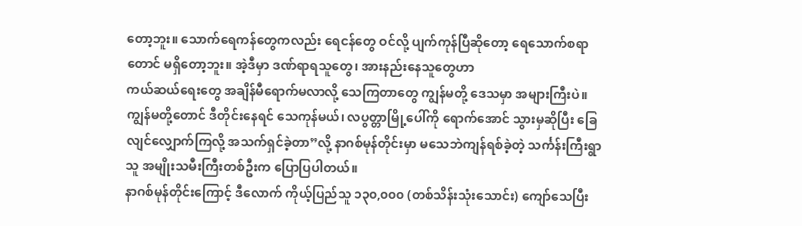တော့ဘူး။ သောက်ရေကန်တွေကလည်း ရေငန်တွေ ဝင်လို့ ပျက်ကုန်ပြီဆိုတော့ ရေသောက်စရာတောင် မရှိတော့ဘူး။ အဲ့ဒီမှာ ဒဏ်ရာရသူတွေ၊ အားနည်းနေသူတွေဟာ
ကယ်ဆယ်ရေးတွေ အချိန်မီရောက်မလာလို့ သေကြတာတွေ ကျွန်မတို့ ဒေသမှာ အများကြီးပဲ။ ကျွန်မတို့တောင် ဒီတိုင်းနေရင် သေကုန်မယ်၊ လပွတ္တာမြို့ပေါ်ကို ရောက်အောင် သွားမှဆိုပြီး ခြေလျင်လျှောက်ကြလို့ အသက်ရှင်ခဲ့တာ”လို့ နာဂစ်မုန်တိုင်းမှာ မသေဘဲကျန်ရစ်ခဲ့တဲ့ သင်္ကန်းကြီးရွာသူ အမျိုးသမီးကြီးတစ်ဦးက ပြောပြပါတယ်။
နာဂစ်မုန်တိုင်းကြောင့် ဒီလောက် ကိုယ့်ပြည်သူ ၁၃၀,၀၀၀ (တစ်သိန်းသုံးသောင်း) ကျော်သေပြီး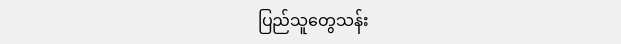ပြည်သူတွေသန်း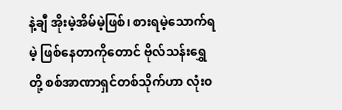နဲ့ချီ အိုးမဲ့အိမ်မဲ့ဖြစ်၊ စားရမဲ့သောက်ရမဲ့ ဖြစ်နေတာကိုတောင် ဗိုလ်သန်းရွှေတို့ စစ်အာဏာရှင်တစ်သိုက်ဟာ လုံး၀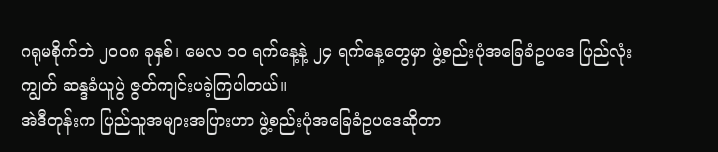ဂရုမစိုက်ဘဲ ၂၀၀၈ ခုနှစ်၊ မေလ ၁၀ ရက်နေ့နဲ့ ၂၄ ရက်နေ့တွေမှာ ဖွဲ့စည်းပုံအခြေခံဥပဒေ ပြည်လုံးကျွတ် ဆန္ဒခံယူပွဲ ဇွတ်ကျင်းပခဲ့ကြပါတယ်။
အဲဒီတုန်းက ပြည်သူအများအပြားဟာ ဖွဲ့စည်းပုံအခြေခံဥပဒေဆိုတာ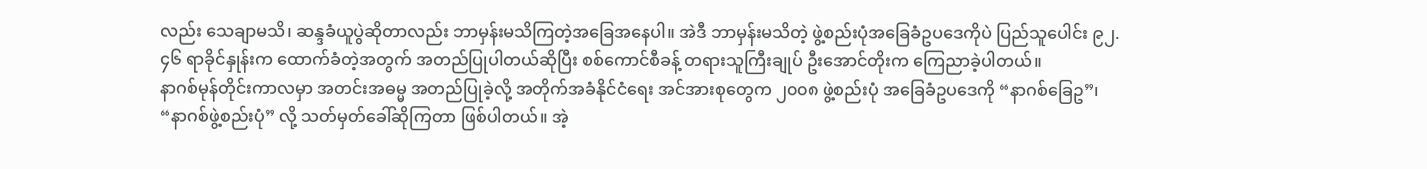လည်း သေချာမသိ၊ ဆန္ဒခံယူပွဲဆိုတာလည်း ဘာမှန်းမသိကြတဲ့အခြေအနေပါ။ အဲဒီ ဘာမှန်းမသိတဲ့ ဖွဲ့စည်းပုံအခြေခံဥပဒေကိုပဲ ပြည်သူပေါင်း ၉၂.၄၆ ရာခိုင်နှုန်းက ထောက်ခံတဲ့အတွက် အတည်ပြုပါတယ်ဆိုပြီး စစ်ကောင်စီခန့် တရားသူကြီးချုပ် ဦးအောင်တိုးက ကြေညာခဲ့ပါတယ်။
နာဂစ်မုန်တိုင်းကာလမှာ အတင်းအဓမ္မ အတည်ပြုခဲ့လို့ အတိုက်အခံနိုင်ငံရေး အင်အားစုတွေက ၂၀၀၈ ဖွဲ့စည်းပုံ အခြေခံဥပဒေကို “နာဂစ်ခြေဥ”၊ “နာဂစ်ဖွဲ့စည်းပုံ” လို့ သတ်မှတ်ခေါ်ဆိုကြတာ ဖြစ်ပါတယ်။ အဲ့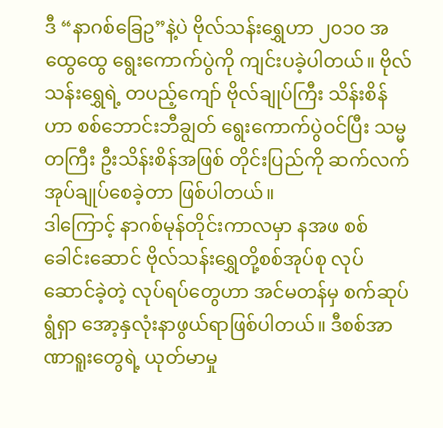ဒီ “နာဂစ်ခြေဥ”နဲ့ပဲ ဗိုလ်သန်းရွှေဟာ ၂၀၁၀ အထွေထွေ ရွေးကောက်ပွဲကို ကျင်းပခဲ့ပါတယ်။ ဗိုလ်သန်းရွှေရဲ့ တပည့်ကျော် ဗိုလ်ချုပ်ကြီး သိန်းစိန်ဟာ စစ်ဘောင်းဘီချွတ် ရွေးကောက်ပွဲဝင်ပြီး သမ္မတကြီး ဦးသိန်းစိန်အဖြစ် တိုင်းပြည်ကို ဆက်လက် အုပ်ချုပ်စေခဲ့တာ ဖြစ်ပါတယ်။
ဒါကြောင့် နာဂစ်မုန်တိုင်းကာလမှာ နအဖ စစ်ခေါင်းဆောင် ဗိုလ်သန်းရွှေတို့စစ်အုပ်စု လုပ်ဆောင်ခဲ့တဲ့ လုပ်ရပ်တွေဟာ အင်မတန်မှ စက်ဆုပ်ရွံရှာ အော့နှလုံးနာဖွယ်ရာဖြစ်ပါတယ်။ ဒီစစ်အာဏာရူးတွေရဲ့ ယုတ်မာမှု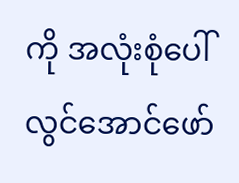ကို အလုံးစုံပေါ်လွင်အောင်ဖော်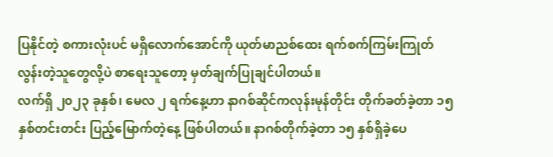ပြနိုင်တဲ့ စကားလုံးပင် မရှိလောက်အောင်ကို ယုတ်မာညစ်ထေး ရက်စက်ကြမ်းကြုတ်လွန်းတဲ့သူတွေလို့ပဲ စာရေးသူတော့ မှတ်ချက်ပြုချင်ပါတယ်။
လက်ရှိ ၂၀၂၃ ခုနှစ်၊ မေလ ၂ ရက်နေ့ဟာ နာဂစ်ဆိုင်ကလုန်းမုန်တိုင်း တိုက်ခတ်ခဲ့တာ ၁၅ နှစ်တင်းတင်း ပြည့်မြောက်တဲ့နေ့ ဖြစ်ပါတယ်။ နာဂစ်တိုက်ခဲ့တာ ၁၅ နှစ်ရှိခဲ့ပေ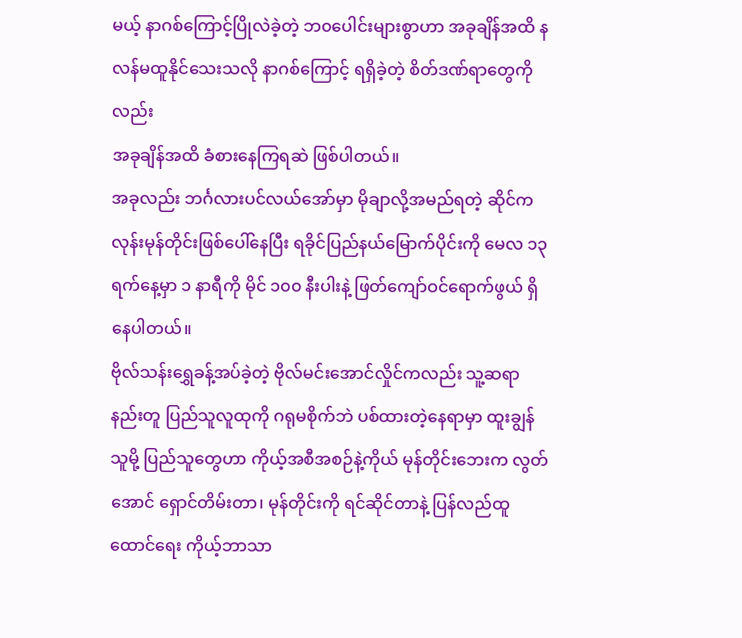မယ့် နာဂစ်ကြောင့်ပြိုလဲခဲ့တဲ့ ဘ၀ပေါင်းများစွာဟာ အခုချိန်အထိ နလန်မထူနိုင်သေးသလို နာဂစ်ကြောင့် ရရှိခဲ့တဲ့ စိတ်ဒဏ်ရာတွေကိုလည်း
အခုချိန်အထိ ခံစားနေကြရဆဲ ဖြစ်ပါတယ်။
အခုလည်း ဘင်္ဂလားပင်လယ်အော်မှာ မိုချာလို့အမည်ရတဲ့ ဆိုင်ကလုန်းမုန်တိုင်းဖြစ်ပေါ်နေပြီး ရခိုင်ပြည်နယ်မြောက်ပိုင်းကို မေလ ၁၃ ရက်နေ့မှာ ၁ နာရီကို မိုင် ၁၀၀ နီးပါးနဲ့ ဖြတ်ကျော်ဝင်ရောက်ဖွယ် ရှိနေပါတယ်။
ဗိုလ်သန်းရွှေခန့်အပ်ခဲ့တဲ့ ဗိုလ်မင်းအောင်လှိုင်ကလည်း သူ့ဆရာနည်းတူ ပြည်သူလူထုကို ဂရုမစိုက်ဘဲ ပစ်ထားတဲ့နေရာမှာ ထူးချွန်သူမို့ ပြည်သူတွေဟာ ကိုယ့်အစီအစဉ်နဲ့ကိုယ် မုန်တိုင်းဘေးက လွတ်အောင် ရှောင်တိမ်းတာ၊ မုန်တိုင်းကို ရင်ဆိုင်တာနဲ့ ပြန်လည်ထူထောင်ရေး ကိုယ့်ဘာသာ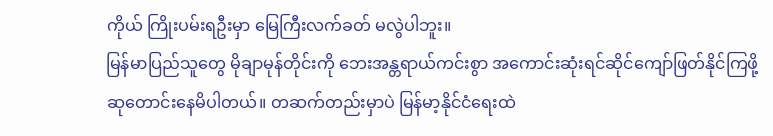ကိုယ် ကြိုးပမ်းရဦးမှာ မြေကြီးလက်ခတ် မလွဲပါဘူး။
မြန်မာပြည်သူတွေ မိုချာမုန်တိုင်းကို ဘေးအန္တရာယ်ကင်းစွာ အကောင်းဆုံးရင်ဆိုင်ကျော်ဖြတ်နိုင်ကြဖို့ ဆုတောင်းနေမိပါတယ်။ တဆက်တည်းမှာပဲ မြန်မာ့နိုင်ငံရေးထဲ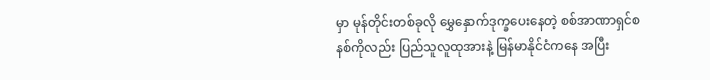မှာ မုန်တိုင်းတစ်ခုလို မွှေနှောက်ဒုက္ခပေးနေတဲ့ စစ်အာဏာရှင်စနစ်ကိုလည်း ပြည်သူလူထုအားနဲ့ မြန်မာနိုင်ငံကနေ အပြီး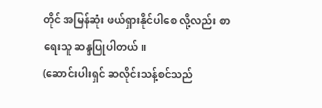တိုင် အမြန်ဆုံး ဖယ်ရှားနိုင်ပါစေ လို့လည်း စာရေးသူ ဆန္ဒပြုပါတယ်။
(ဆောင်းပါးရှင် ဆလိုင်းသန့်စင်သည်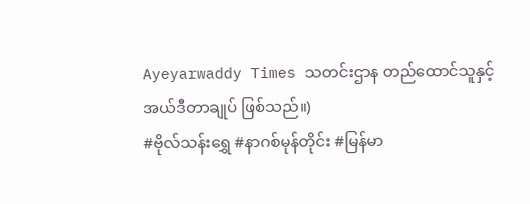Ayeyarwaddy Times သတင်းဌာန တည်ထောင်သူနှင့် အယ်ဒီတာချုပ် ဖြစ်သည်။)
#ဗိုလ်သန်းရွှေ #နာဂစ်မုန်တိုင်း #မြန်မာ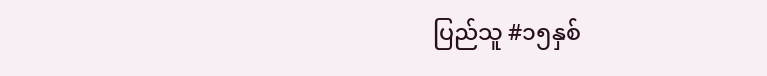ပြည်သူ #၁၅နှစ်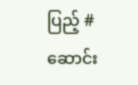ပြည့် #ဆောင်း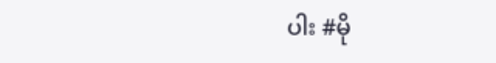ပါး #မို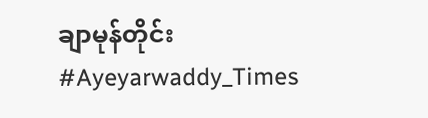ချာမုန်တိုင်း #Ayeyarwaddy_Times